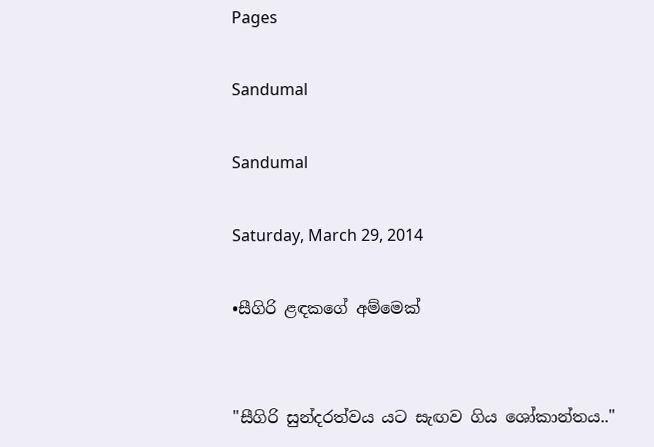Pages

Sandumal

Sandumal

Saturday, March 29, 2014

•සීගිරි ළඳකගේ අම්මෙක්


"සීගිරි සුන්දරත්වය යට සැඟව ගිය ශෝකාන්තය.."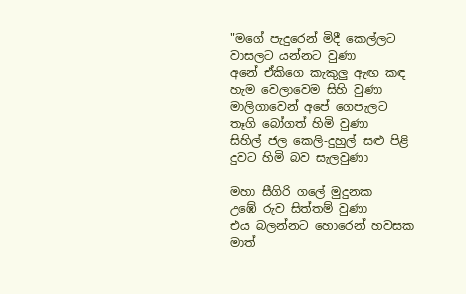"මගේ පැදුරෙන් මිදී කෙල්ලට
වාසලට යන්නට වුණා
අනේ ඒකිගෙ කැකුලු ඇඟ කඳ
හැම වෙලාවෙම සිහි වුණා
මාලිගාවෙන් අපේ ගෙපැලට
තෑගි බෝගත් හිමි වුණා
සිහිල් ජල කෙලි-දුහුල් සළු පිළි
දුවට හිමි බව සැලවුණා

මහා සීගිරි ගලේ මුදුනක
උඹේ රුව සිත්තම් වුණා
එය බලන්නට හොරෙන් හවසක
මාත්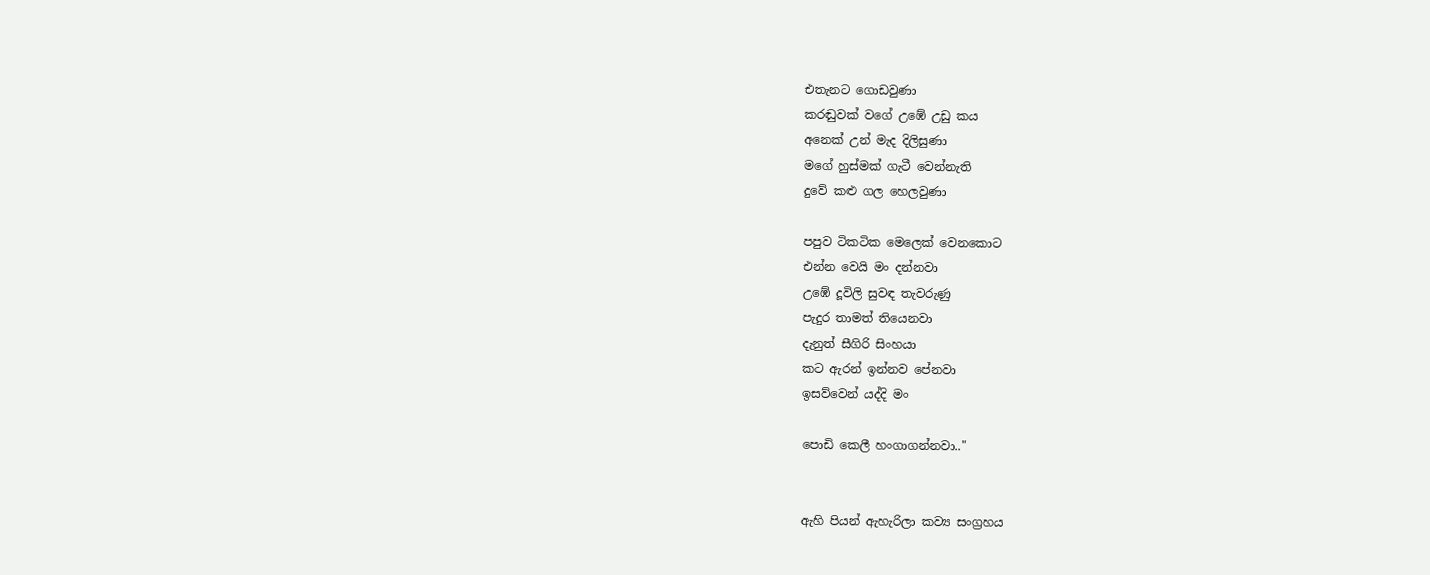එතැනට ගොඩවුණා
කරඬුවක් වගේ උඹේ උඩු කය
අනෙක් උන් මැද දිලිසුණා
මගේ හුස්මක් ගැටී වෙන්නැති
දුවේ කළු ගල හෙලවුණා

පපුව ටිකටික මෙලෙක් වෙනකොට
එන්න වෙයි මං දන්නවා
උඹේ දූවිලි සුවඳ තැවරුණු
පැදුර තාමත් තියෙනවා
දැනුත් සීගිරි සිංහයා
කට ඇරන් ඉන්නව පේනවා
ඉසව්වෙන් යද්දි මං

පොඩි කෙලී හංගාගන්නවා.."


ඇහි පියන් ඇහැරිලා කව්‍ය සංග්‍රහය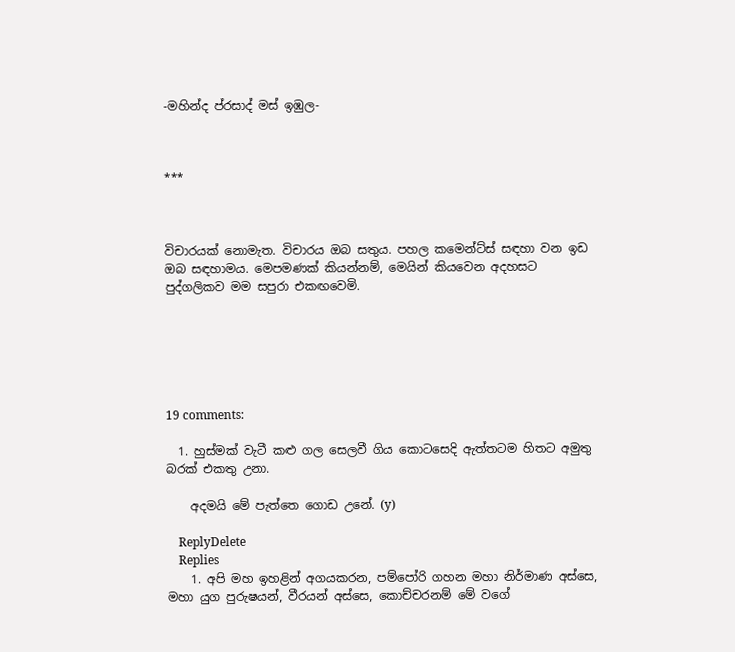-මහින්ද ප්රසාද් මස් ඉඹුල-



***



විචාරයක් නොමැත. විචාරය ඔබ සතුය. පහල කමෙන්ට්ස් සඳහා වන ඉඩ ඔබ සඳහාමය. මෙපමණක් කියන්නම්, මෙයින් කියවෙන අදහසට පුද්ගලිකව මම සපුරා එකඟවෙමි.






19 comments:

  1. හුස්මක් වැටී කළු ගල සෙලවී ගිය කොටසෙදි ඇත්තටම හිතට අමුතු බරක් එකතු උනා.

    අදමයි මේ පැත්තෙ ගොඩ උනේ. (y)

    ReplyDelete
    Replies
    1. අපි මහ ඉහළින් අගයකරන, පම්පෝරි ගහන මහා නිර්මාණ අස්සෙ, මහා යුග පුරුෂයන්, වීරයන් අස්සෙ, කොච්චරනම් මේ වගේ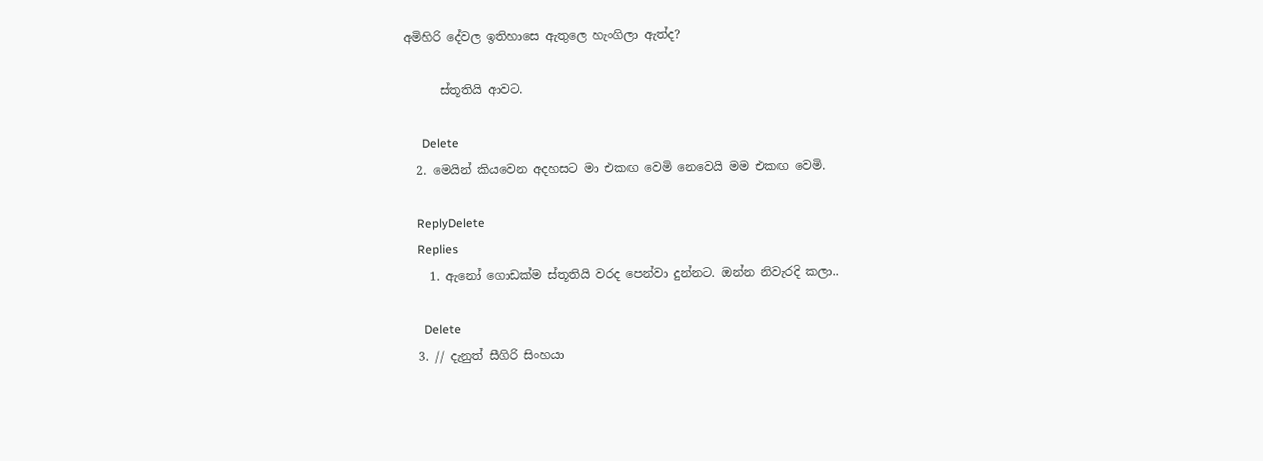අමිහිරි දේවල ඉතිහාසෙ ඇතුලෙ හැංගිලා ඇත්ද?

      ස්තූතියි ආවට.

      Delete
  2. මෙයින් කියවෙන අදහසට මා එකඟ වෙමි නෙවෙයි මම එකඟ වෙමි.

    ReplyDelete
    Replies
    1. ඇනෝ ගොඩක්ම ස්තූතියි වරද පෙන්වා දුන්නට. ඔන්න නිවැරදි කලා..

      Delete
  3. // දැනුත් සීගිරි සිංහයා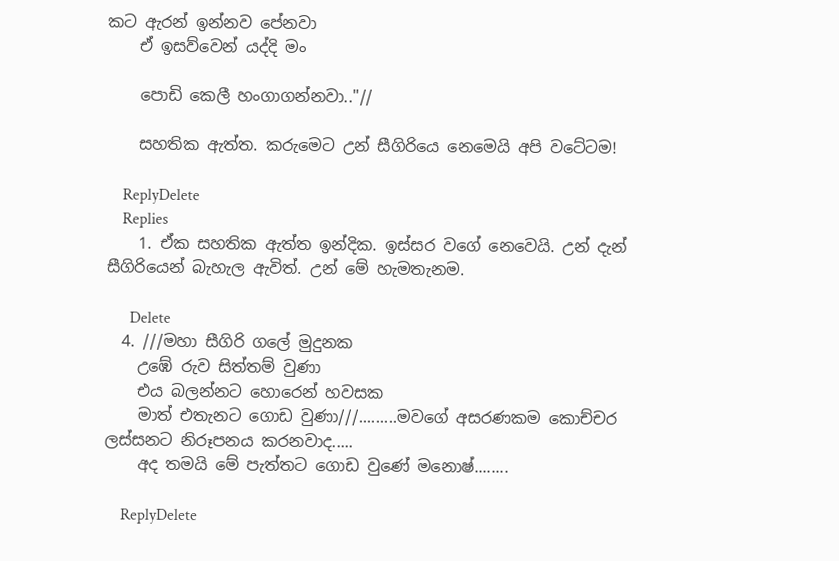කට ඇරන් ඉන්නව පේනවා
    ඒ ඉසව්වෙන් යද්දි මං

    පොඩි කෙලී හංගාගන්නවා.."//

    සහතික ඇත්ත. කරුමෙට උන් සීගිරියෙ නෙමෙයි අපි වටේටම!

    ReplyDelete
    Replies
    1. ඒක සහතික ඇත්ත ඉන්දික. ඉස්සර වගේ නෙවෙයි. උන් දැන් සීගිරියෙන් බැහැල ඇවිත්. උන් මේ හැමතැනම.

      Delete
  4. ///මහා සීගිරි ගලේ මුදුනක
    උඹේ රුව සිත්තම් වුණා
    එය බලන්නට හොරෙන් හවසක
    මාත් එතැනට ගොඩ වුණා///.........මවගේ අසරණකම කොච්චර ලස්සනට නිරූපනය කරනවාද.....
    අද තමයි මේ පැත්තට ගොඩ වුණේ මනොෂ්........

    ReplyDelete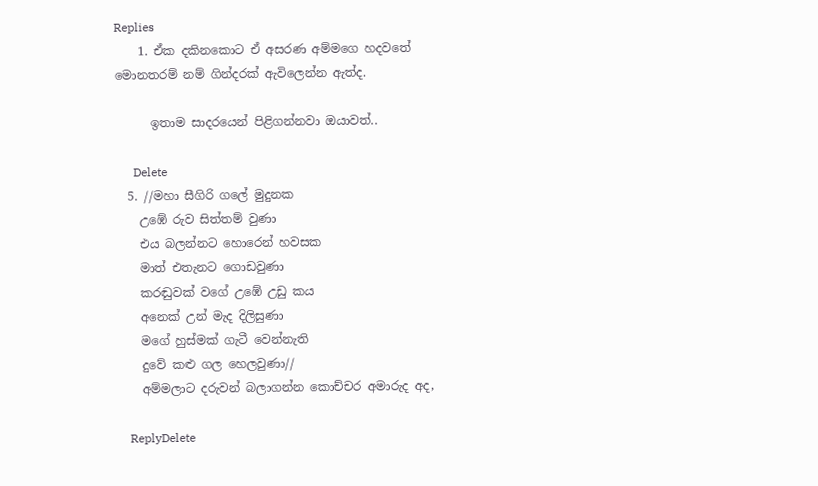Replies
    1. ඒක දකිනකොට ඒ අසරණ අම්මගෙ හදවතේ මොනතරම් නම් ගින්දරක් ඇවිලෙන්න ඇත්ද.

      ඉතාම සාදරයෙන් පිළිගන්නවා ඔයාවත්..

      Delete
  5. //මහා සීගිරි ගලේ මුදුනක
    උඹේ රුව සිත්තම් වුණා
    එය බලන්නට හොරෙන් හවසක
    මාත් එතැනට ගොඩවුණා
    කරඬුවක් වගේ උඹේ උඩු කය
    අනෙක් උන් මැද දිලිසුණා
    මගේ හුස්මක් ගැටී වෙන්නැති
    දුවේ කළු ගල හෙලවුණා//
    අම්මලාට දරුවන් බලාගන්න කොච්චර අමාරුද අද,

    ReplyDelete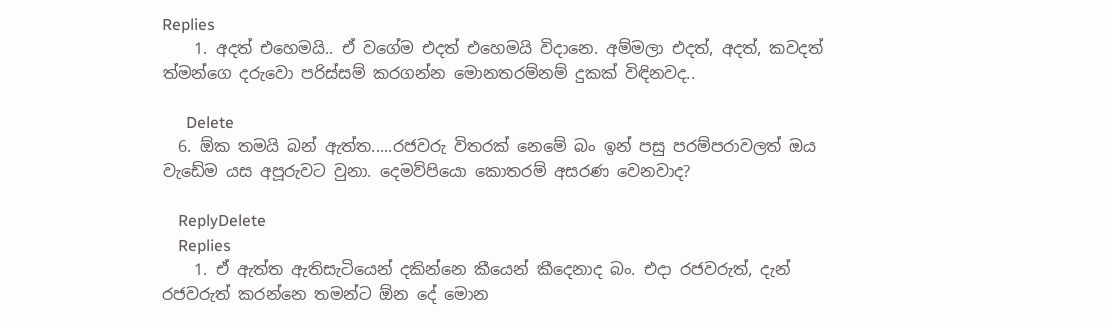Replies
    1. අදත් එහෙමයි.. ඒ වගේම එදත් එහෙමයි විදානෙ. අම්මලා එදත්, අදත්, කවදත් ත්මන්ගෙ දරුවො පරිස්සම් කරගන්න මොනතරම්නම් දුකක් විඳිනවද..

      Delete
  6. ඕක තමයි බන් ඇත්ත.....රජවරු විතරක් නෙමේ බං ඉන් පසු පරම්පරාවලත් ඔය වැඩේම යස අපූරුවට වුනා. දෙමව්පියො කොතරම් අසරණ වෙනවාද?

    ReplyDelete
    Replies
    1. ඒ ඇත්ත ඇතිසැටියෙන් දකින්නෙ කීයෙන් කීදෙනාද බං. එදා රජවරුත්, දැන් රජවරුත් කරන්නෙ තමන්ට ඕන දේ මොන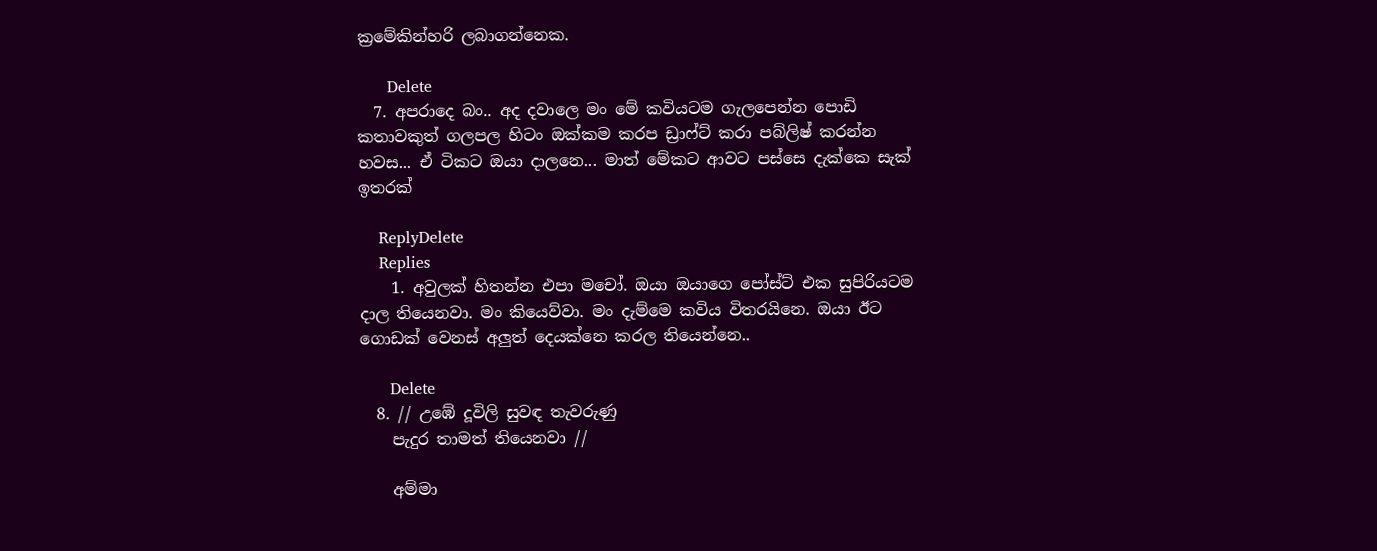ක්‍රමේකින්හරි ලබාගන්නෙක.

      Delete
  7. අපරාදෙ බං.. අද දවාලෙ මං මේ කවියටම ගැලපෙන්න පොඩි කතාවකුත් ගලපල හිටං ඔක්කම කරප ඩ්‍රාෆ්ට් කරා පබ්ලිෂ් කරන්න හවස... ඒ ටිකට ඔයා දාලනෙ... මාත් මේකට ආවට පස්සෙ දැක්කෙ සැක් ඉතරක්

    ReplyDelete
    Replies
    1. අවුලක් හිතන්න එපා මචෝ. ඔයා ඔයාගෙ පෝස්ට් එක සුපිරියටම දාල තියෙනවා. මං කියෙව්වා. මං දැම්මෙ කවිය විතරයිනෙ. ඔයා ඊට ගොඩක් වෙනස් අලුත් දෙයක්නෙ කරල තියෙන්නෙ..

      Delete
  8. // උඹේ දූවිලි සුවඳ තැවරුණු
    පැදුර තාමත් තියෙනවා //

    අම්මා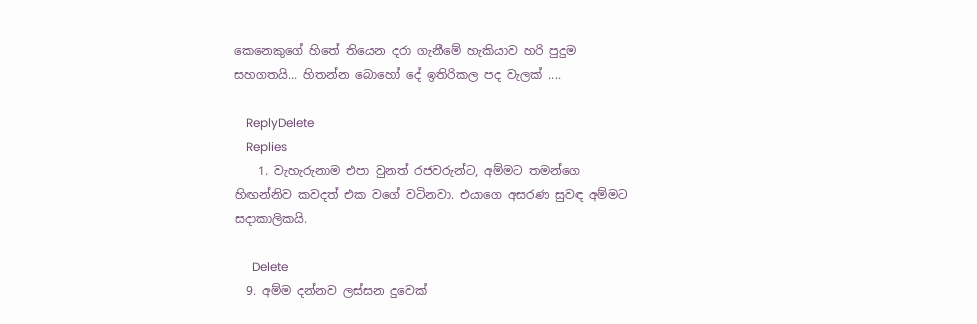කෙනෙකුගේ හිතේ තියෙන දරා ගැනීමේ හැකියාව හරි පුදුම සහගතයි... හිතන්න බොහෝ දේ ඉතිරිකල පද වැලක් ....

    ReplyDelete
    Replies
    1. වැහැරුනාම එපා වුනත් රජවරුන්ට, අම්මට තමන්ගෙ හිඟන්නිව කවදත් එක වගේ වටිනවා. එයාගෙ අසරණ සුවඳ අම්මට සදාකාලිකයි.

      Delete
  9. අම්ම දන්නව ලස්සන දුවෙක්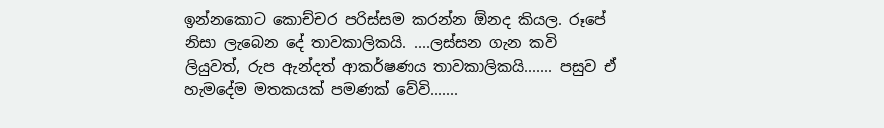ඉන්නකොට කොච්චර පරිස්සම කරන්න ඕනද කියල. රූපේ නිසා ලැබෙන දේ තාවකාලිකයි. ....ලස්සන ගැන කවි ලියුවත්, රුප ඇන්දත් ආකර්ෂණය තාවකාලිකයි....... පසුව ඒ හැමදේම මතකයක් පමණක් වේවි.......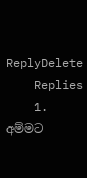ReplyDelete
    Replies
    1. අම්මට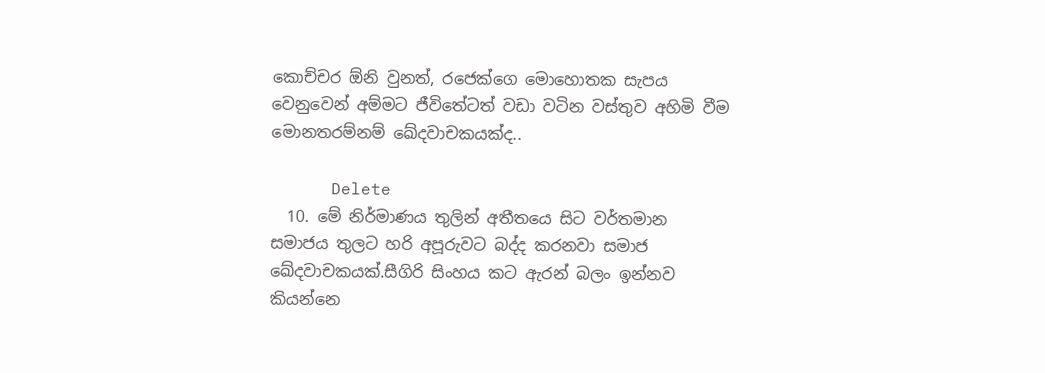කොච්චර ඕනි වුනත්, රජෙක්ගෙ මොහොතක සැපය වෙනුවෙන් අම්මට ජීවිතේටත් වඩා වටින වස්තුව අහිමි වීම මොනතරම්නම් ඛේදවාචකයක්ද..

      Delete
  10. මේ නිර්මාණය තුලින් අතීතයෙ සිට වර්තමාන සමාජය තුලට හරි අපූරුවට බද්ද කරනවා සමාජ ඛේදවාචකයක්.සීගිරි සිංහය කට ඇරන් බලං ඉන්නව කියන්නෙ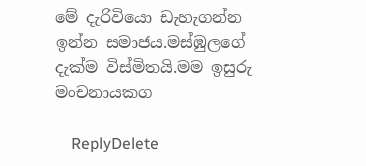මේ දැරිවියො ඩැහැගන්න ඉන්න සමාජය.මස්ඹුලගේ දැක්ම විස්මිතයි.මම ඉසුරු මංචනායකග

    ReplyDelete